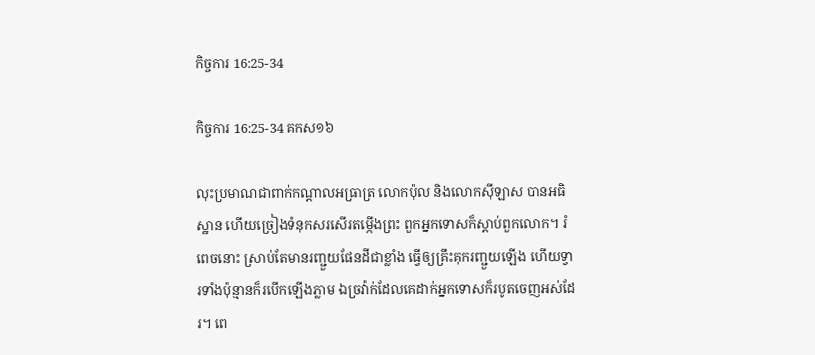កិច្ចការ 16:25-34

កិច្ចការ 16:25-34 គកស១៦

លុះប្រមាណជាពាក់កណ្តាលអធ្រាត្រ លោកប៉ុល និងលោកស៊ីឡាស បានអធិស្ឋាន ហើយច្រៀងទំនុកសរសើរតម្កើងព្រះ ពួកអ្នកទោសក៏ស្តាប់ពួកលោក។ រំពេចនោះ ស្រាប់តែមានរញ្ជួយផែនដីជាខ្លាំង ធ្វើឲ្យគ្រឹះគុករញ្ជួយឡើង ហើយទ្វារទាំងប៉ុន្មានក៏របើកឡើងភ្លាម ឯច្រវ៉ាក់ដែលគេដាក់អ្នកទោសក៏របូតចេញអស់ដែរ។ ពេ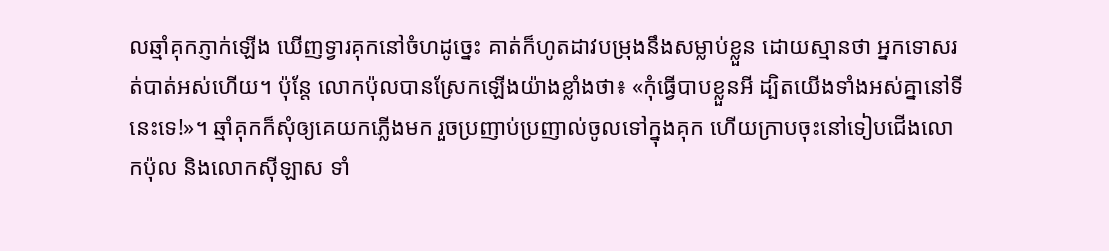លឆ្មាំគុកភ្ញាក់ឡើង ឃើញទ្វារគុកនៅចំហដូច្នេះ គាត់ក៏ហូតដាវបម្រុងនឹងសម្លាប់ខ្លួន ដោយស្មានថា អ្នកទោសរត់បាត់អស់ហើយ។ ប៉ុន្តែ លោកប៉ុលបានស្រែកឡើងយ៉ាងខ្លាំងថា៖ «កុំធ្វើបាបខ្លួនអី ដ្បិតយើងទាំងអស់គ្នានៅទីនេះទេ!»។ ឆ្មាំគុកក៏សុំឲ្យគេយកភ្លើងមក រួចប្រញាប់ប្រញាល់ចូលទៅក្នុងគុក ហើយក្រាបចុះនៅទៀបជើងលោកប៉ុល និងលោកស៊ីឡាស ទាំ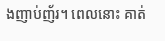ងញាប់‌ញ័រ។ ពេលនោះ គាត់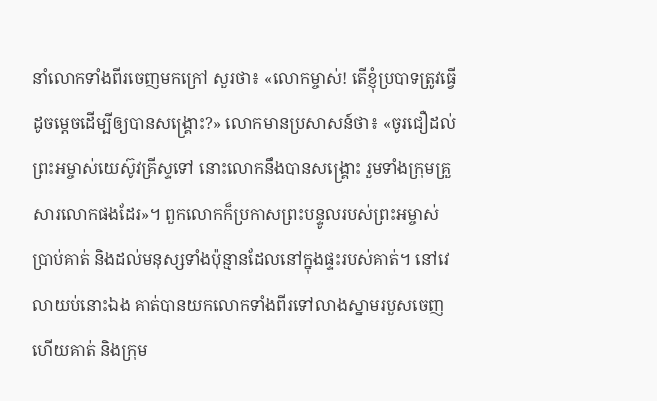នាំលោកទាំងពីរចេញមកក្រៅ សួរថា៖ «លោកម្ចាស់! តើខ្ញុំប្របាទត្រូវធ្វើដូចម្តេចដើម្បីឲ្យបានសង្គ្រោះ?» លោកមានប្រសាសន៍ថា៖ «ចូរជឿដល់ព្រះ‌អម្ចាស់‌យេស៊ូវ‌គ្រីស្ទទៅ នោះលោកនឹងបានសង្គ្រោះ រួមទាំងក្រុមគ្រួសារលោកផងដែរ»។ ពួកលោកក៏ប្រកាសព្រះ‌បន្ទូលរបស់ព្រះ‌អម្ចាស់ប្រាប់គាត់ និងដល់មនុស្សទាំងប៉ុន្មានដែលនៅក្នុងផ្ទះរបស់គាត់។ នៅវេលាយប់នោះឯង គាត់បានយកលោកទាំងពីរទៅលាងស្នាមរបួសចេញ ហើយគាត់ និងក្រុម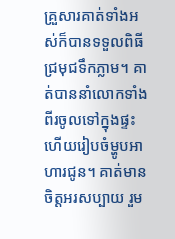គ្រួសារគាត់ទាំងអស់ក៏បានទទួលពិធីជ្រមុជទឹកភ្លាម។ គាត់បាននាំលោកទាំងពីរចូលទៅក្នុងផ្ទះ ហើយរៀបចំម្ហូបអាហារជូន។ គាត់មានចិត្តអរសប្បាយ រួម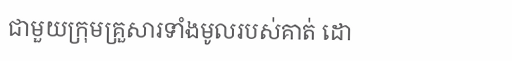ជាមួយក្រុមគ្រួសារទាំងមូលរបស់គាត់ ដោ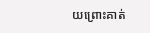យព្រោះគាត់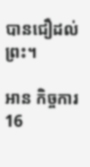បានជឿដល់ព្រះ។

អាន កិច្ចការ 16